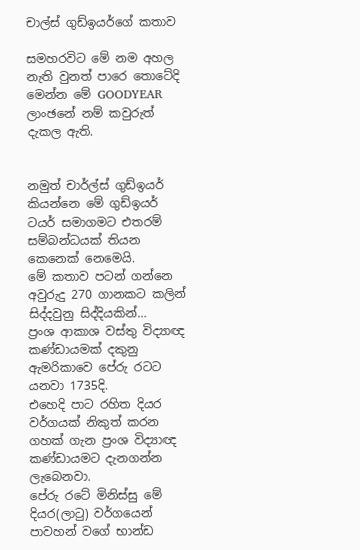චාල්ස් ගුඩ්ඉයර්ගේ කතාව

සමහරවිට මේ නම අහල නැති වුනත් පාරෙ තොටේදි මෙන්න මේ GOODYEAR ලාංඡනේ නම් කවුරුත් දැකල ඇති.


නමුත් චාර්ල්ස් ගුඩ්ඉයර් කියන්නෙ මේ ගුඩ්ඉයර් ටයර් සමාගමට එතරම් සම්බන්ධයක් තියන කෙනෙක් නෙමෙයි.
මේ කතාව පටන් ගන්නෙ අවුරුදු 270 ගානකට කලින් සිද්දවුනු සිද්දියකින්…
ප්‍රංශ ආකාශ වස්තු විද්‍යාඥ කණ්ඩායමක් දකුනු ඇමරිකාවෙ පේරු රටට යනවා 1735දි.
එහෙදි පාට රහිත දියර වර්ගයක් නිකුත් කරන ගහක් ගැන ප්‍රංශ විද්‍යාඥ කණ්ඩායමට දැනගන්න ලැබෙනවා.
පේරු රටේ මිනිස්සු මේ දියර(ලාටු) වර්ගයෙන් පාවහන් වගේ භාන්ඩ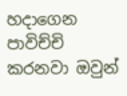හදාගෙන පාවිච්චි කරනවා ඔවුන්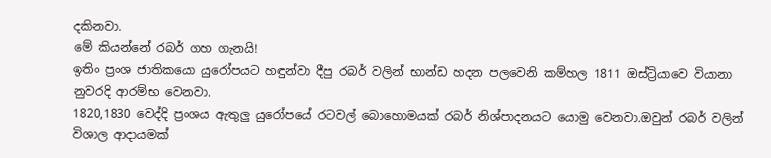දකිනවා.
මේ කියන්නේ රබර් ගහ ගැනයි!
ඉතිං ප්‍රංශ ජාතිකයො යුරෝපයට හඳුන්වා දීපු රබර් වලින් භාන්ඩ හදන පලවෙනි කම්හල 1811 ඔස්ට්‍රියාවෙ වියානා නුවරදි ආරම්භ වෙනවා.
1820,1830 වෙද්දි ප්‍රංශය ඇතුලු යුරෝපයේ රටවල් බොහොමයක් රබර් නිශ්පාදනයට යොමු වෙනවා.ඔවුන් රබර් වලින් විශාල ආදායමක්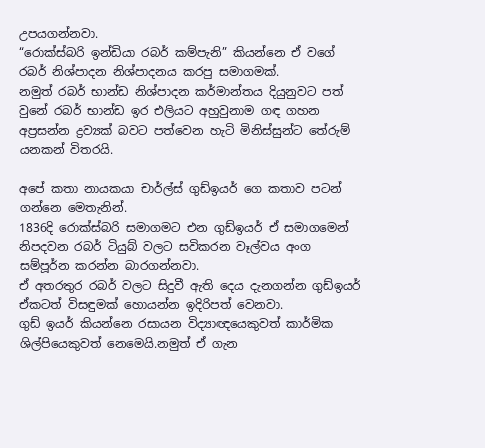උපයගන්නවා.
“රොක්ස්බරි ඉන්ඩියා රබර් කම්පැනි” කියන්නෙ ඒ වගේ රබර් නිශ්පාදන නිශ්පාදනය කරපු සමාගමක්.
නමුත් රබර් භාන්ඩ නිශ්පාදන කර්මාන්තය දියුනුවට පත් වුනේ රබර් භාන්ඩ ඉර එලියට අහුවුනාම ගඳ ගහන අප්‍රසන්න ද්‍රව්‍යක් බවට පත්වෙන හැටි මිනිස්සුන්ට තේරුම් යනකන් විතරයි.

අපේ කතා නායකයා චාර්ල්ස් ගුඩ්ඉයර් ගෙ කතාව පටන් ගන්නෙ මෙතැනින්.
1836දි රොක්ස්බරි සමාගමට එන ගුඩ්ඉයර් ඒ සමාගමෙන් නිපදවන රබර් ටියුබ් වලට සවිකරන වෑල්වය අංග සම්පූර්න කරන්න බාරගන්නවා.
ඒ අතරතුර රබර් වලට සිදුවී ඇති දෙය දැනගන්න ගුඩ්ඉයර් ඒකටත් විසඳුමක් හොයන්න ඉදිරිපත් වෙනවා.
ගුඩ් ඉයර් කියන්නෙ රසායන විද්‍යාඥයෙකුවත් කාර්මික ශිල්පියෙකුවත් නෙමෙයි.නමුත් ඒ ගැන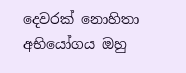දෙවරක් නොහිතා අභියෝගය ඔහු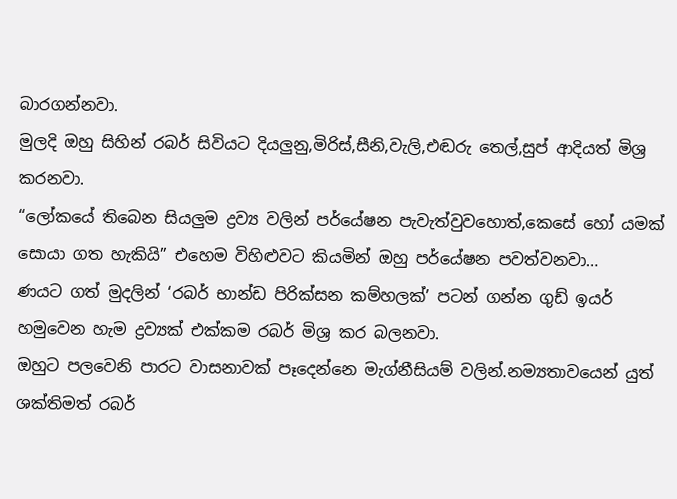බාරගන්නවා.
මුලදි ඔහු සිහින් රබර් සිවියට දියලුනු,මිරිස්,සීනි,වැලි,එඬරු තෙල්,සුප් ආදියත් මිශ්‍ර කරනවා.
“ලෝකයේ තිබෙන සියලුම ද්‍රව්‍ය වලින් පර්යේෂන පැවැත්වුවහොත්,කෙසේ හෝ යමක් සොයා ගත හැකියි” එහෙම විහිළුවට කියමින් ඔහු පර්යේෂන පවත්වනවා…
ණයට ගත් මුදලින් ‘රබර් භාන්ඩ පිරික්සන කම්හලක්’ පටන් ගන්න ගුඩ් ඉයර් හමුවෙන හැම ද්‍රව්‍යක් එක්කම රබර් මිශ්‍ර කර බලනවා.
ඔහුට පලවෙනි පාරට වාසනාවක් පෑදෙන්නෙ මැග්නීසියම් වලින්.නම්‍යතාවයෙන් යුත් ශක්තිමත් රබර්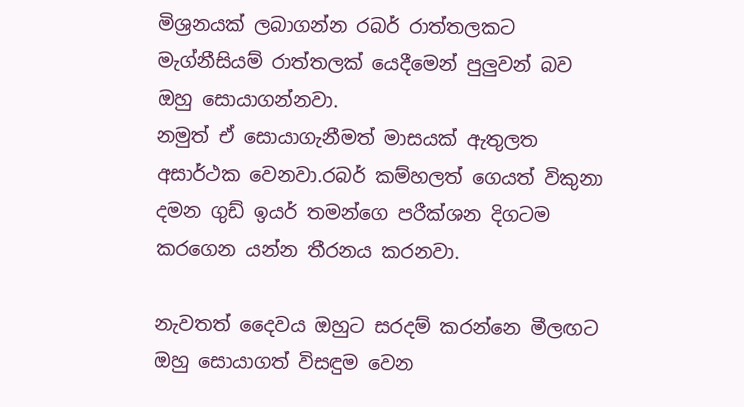මිශ්‍රනයක් ලබාගන්න රබර් රාත්තලකට මැග්නීසියම් රාත්තලක් යෙදීමෙන් පුලුවන් බව ඔහු සොයාගන්නවා.
නමුත් ඒ සොයාගැනීමත් මාසයක් ඇතුලත අසාර්ථක වෙනවා.රබර් කම්හලත් ගෙයත් විකුනා දමන ගුඩ් ඉයර් තමන්ගෙ පරීක්ශන දිගටම කරගෙන යන්න තීරනය කරනවා.

නැවතත් දෛවය ඔහුට සරදම් කරන්නෙ මීලඟට ඔහු සොයාගත් විසඳුම වෙන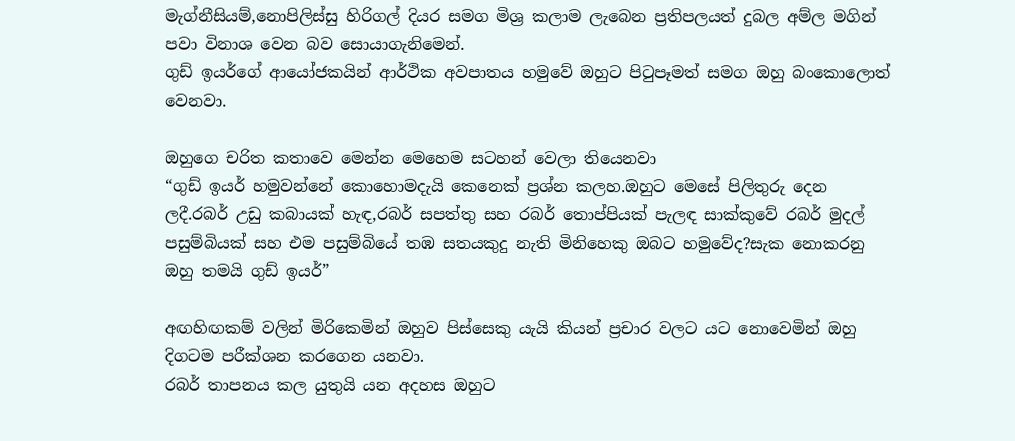මැග්නීසියම්,නොපිලිස්සු හිරිගල් දියර සමග මිශ්‍ර කලාම ලැබෙන ප්‍රතිපලයත් දුබල අම්ල මගින් පවා විනාශ වෙන බව සොයාගැනිමෙන්.
ගුඩ් ඉයර්ගේ ආයෝජකයින් ආර්ථික අවපාතය හමුවේ ඔහුට පිටුපෑමත් සමග ඔහු බංකොලොත් වෙනවා.

ඔහුගෙ චරිත කතාවෙ මෙන්න මෙහෙම සටහන් වෙලා තියෙනවා
“ගුඩ් ඉයර් හමුවන්නේ කොහොමදැයි කෙනෙක් ප්‍රශ්න කලහ.ඔහුට මෙසේ පිලිතුරු දෙන ලදී.රබර් උඩු කබායක් හැඳ,රබර් සපත්තු සහ රබර් තොප්පියක් පැලඳ සාක්කුවේ රබර් මුදල් පසුම්බියක් සහ එම පසුම්බියේ තඹ සතයකුදු නැති මිනිහෙකු ඔබට හමුවේද?සැක නොකරනු ඔහු තමයි ගුඩ් ඉයර්”

අඟහිඟකම් වලින් මිරිකෙමින් ඔහුව පිස්සෙකු යැයි කියන් ප්‍රචාර වලට යට නොවෙමින් ඔහු දිගටම පරීක්ශන කරගෙන යනවා.
රබර් තාපනය කල යුතුයි යන අදහස ඔහුට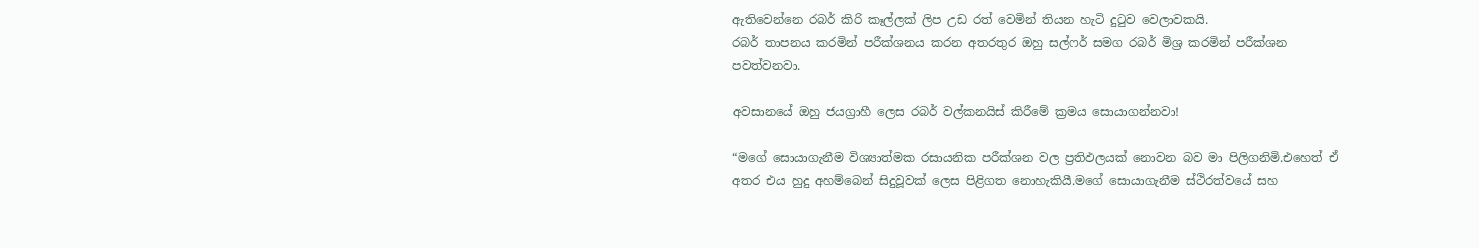ඇතිවෙන්නෙ රබර් කිරි කෑල්ලක් ලිප උඩ රත් වෙමින් තියන හැටි දුටුව වෙලාවකයි.
රබර් තාපනය කරමින් පරීක්ශනය කරන අතරතුර ඔහු සල්ෆර් සමග රබර් මිශ්‍ර කරමින් පරීක්ශන පවත්වනවා.

අවසානයේ ඔහු ජයග්‍රාහී ලෙස රබර් වල්කනයිස් කිරීමේ ක්‍රමය සොයාගන්නවා!

“මගේ සොයාගැනීම විශ්‍යාත්මක රසායනික පරීක්ශන වල ප්‍රතිඵලයක් නොවන බව මා පිලිගනිමි.එහෙත් ඒ අතර එය හුදු අහම්බෙන් සිදුවූවක් ලෙස පිළිගත නොහැකි‍යී.මගේ සොයාගැනීම ස්ථිරත්වයේ සහ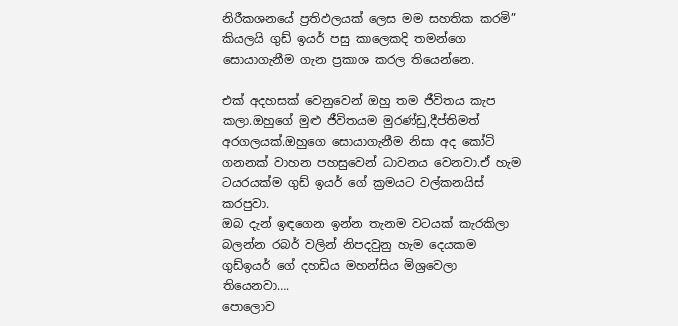නිරීකශනයේ ප්‍රතිඵලයක් ලෙස මම සහතික කරමි”
කියලයි ගුඩ් ඉයර් පසු කාලෙකදි තමන්ගෙ සොයාගැනීම ගැන ප්‍රකාශ කරල තියෙන්නෙ.

එක් අදහසක් වෙනුවෙන් ඔහු තම ජීවිතය කැප කලා.ඔහුගේ මුළු ජීවිතයම මුරණ්ඩු,දීප්තිමත් අරගලයක්.ඔහුගෙ සොයාගැනීම නිසා අද කෝටි ගනනක් වාහන පහසුවෙන් ධාවනය වෙනවා.ඒ හැම ටයරයක්ම ගුඩ් ඉයර් ගේ ක්‍රමයට වල්කනයිස් කරපුවා.
ඔබ දැන් ඉඳගෙන ඉන්න තැනම වටයක් කැරකිලා බලන්න රබර් වලින් නිපදවුනු හැම දෙයකම ගුඩ්ඉයර් ගේ දහඩිය මහන්සිය මිශ්‍රවෙලා තියෙනවා….
පොලොව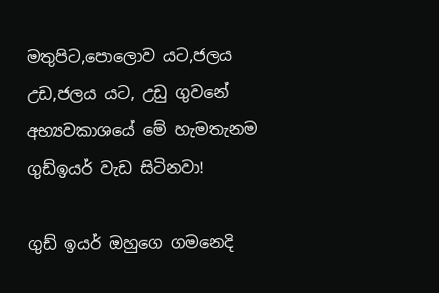මතුපිට,පොලොව යට,ජලය උඩ,ජලය යට, උඩු ගුවනේ අභ්‍යවකාශයේ මේ හැමතැනම ගුඩ්ඉයර් වැඩ සිටිනවා!

ගුඩ් ඉයර් ඔහුගෙ ගමනෙදි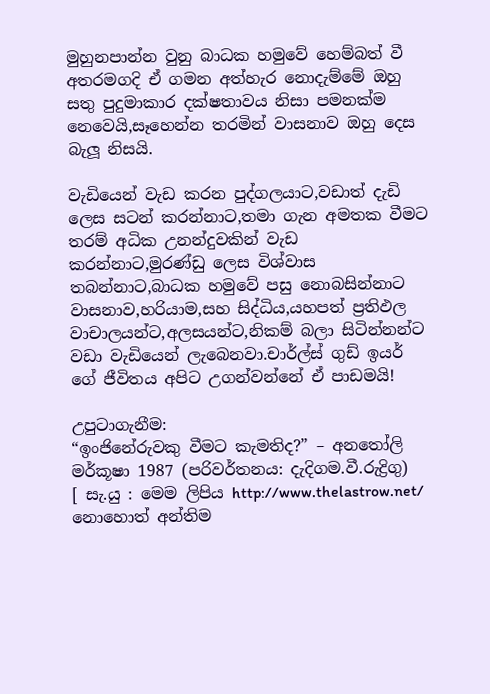මුහුනපාන්න වුනු බාධක හමුවේ හෙම්බත් වී අතරමගදි ඒ ගමන අත්හැර නොදැම්මේ ඔහු සතු පුදුමාකාර දක්ෂතාවය නිසා පමනක්ම නෙවෙයි,සෑහෙන්න තරමින් වාසනාව ඔහු දෙස බැලූ නිසයි.

වැඩියෙන් වැඩ කරන පුද්ගලයාට,වඩාත් දැඩි ලෙස සටන් කරන්නාට,තමා ගැන අමතක වීමට තරම් අධික උනන්දුවකින් වැඩ කරන්නාට,මුරණ්ඩු ලෙස විශ්වාස තබන්නාට,බාධක හමුවේ පසු නොබසින්නාට වාසනාව,හරියාම,සහ සිද්ධිය,යහපත් ප්‍රතිඵල වාචාලයන්ට,අලසයන්ට,නිකම් බලා සිටින්නන්ට වඩා වැඩියෙන් ලැබෙනවා.චාර්ල්ස් ගුඩ් ඉයර් ගේ ජීවිතය අපිට උගන්වන්නේ ඒ පාඩමයි!

උපුටාගැනීම:
“ඉංජිනේරුවකු වීමට කැමතිද?” – අනතෝලි මර්කූෂා 1987 (පරිවර්තනය: දැදිගම.වී.රුද්‍රිගු)
[ සැ.යු : මෙම ලිපිය http://www.thelastrow.net/ නොහොත් අන්තිම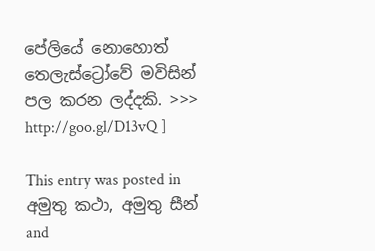පේලියේ නොහොත් තෙලැස්ට්‍රෝවේ මවිසින් පල කරන ලද්දකි. >>> http://goo.gl/D13vQ ]

This entry was posted in අමුතු කථා, අමුතු සීන් and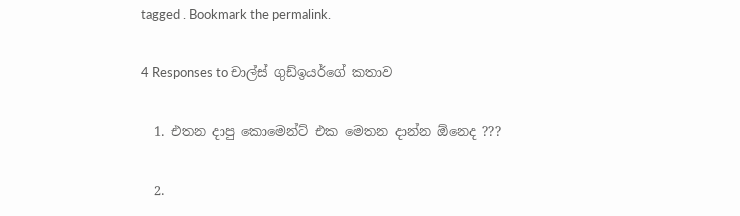tagged . Bookmark the permalink.

4 Responses to චාල්ස් ගුඩ්ඉයර්ගේ කතාව

  1. එතන දාපු කොමෙන්ට් එක මෙතන දාන්න ඕනෙද ???

  2.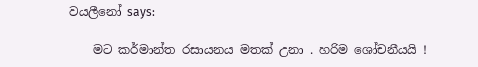වයලීනෝ says:

    මට කර්මාන්ත රසායනය මතක් උනා . හරිම ශෝචනීයයි !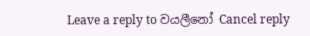Leave a reply to වයලීනෝ Cancel reply